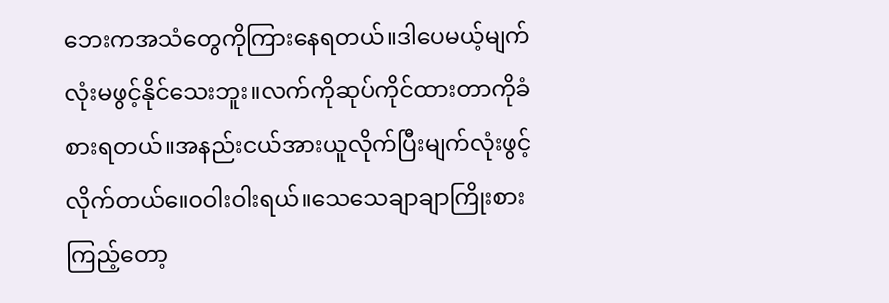ဘေးကအသံတွေကိုကြားနေရတယ်။ဒါပေမယ့်မျက်လုံးမဖွင့်နိုင်သေးဘူး။လက်ကိုဆုပ်ကိုင်ထားတာကိုခံစားရတယ်။အနည်းငယ်အားယူလိုက်ပြီးမျက်လုံးဖွင့်လိုက်တယ်။ေ၀ဝါးဝါးရယ်။သေသေချာချာကြိုးစားကြည့်တော့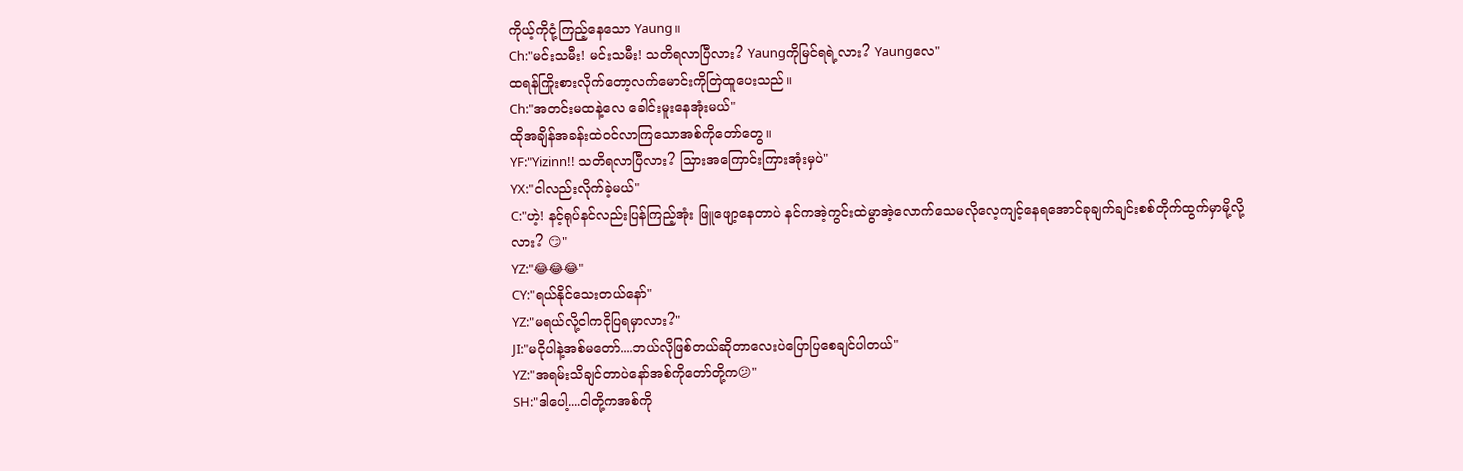ကိုယ့်ကိုငုံ့ကြည့်နေသော Yaung။
Ch:"မင်းသမီး! မင်းသမီး! သတိရလာပြီလား? Yaungကိုမြင်ရရဲ့လား? Yaungလေ"
ထရန်ကြိုးစားလိုက်တော့လက်မောင်းကိုတြဲထူပေးသည်။
Ch:"အတင်းမထနဲ့လေ ခေါင်းမူးနေအုံးမယ်"
ထိုအချိန်အခန်းထဲ၀င်လာကြသောအစ်ကိုတော်တွေ။
YF:"Yizinn!! သတိရလာပြီလား? သြားအကြောင်းကြားအုံးမှပဲ"
YX:"ငါလည်းလိုက်ခဲ့မယ်"
C:"ဟဲ့! နင့်ရုပ်နင်လည်းပြန်ကြည့်အုံး ဖြူဖျော့နေတာပဲ နင်ကအဲ့ကွင်းထဲမွာအဲ့လောက်သေမလိုလေ့ကျင့်နေရအောင်ခုချက်ချင်းစစ်တိုက်ထွက်မှာမို့လို့လား? 😏"
YZ:"😂😂😂"
CY:"ရယ်နိုင်သေးတယ်နော်"
YZ:"မရယ်လို့ငါကငိုပြရမှာလား?"
JI:"မငိုပါနဲ့အစ်မတော်....ဘယ်လိုဖြစ်တယ်ဆိုတာလေးပဲပြောပြစေချင်ပါတယ်"
YZ:"အရမ်းသိချင်တာပဲနော်အစ်ကိုတော်တို့က😕"
SH:"ဒါပေါ့....ငါတို့ကအစ်ကို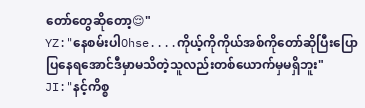တော်တွေဆိုတော့😌"
YZ:"နေစမ်းပါOhse....ကိုယ့်ကိုကိုယ်အစ်ကိုတော်ဆိုပြီးပြောပြနေရအောင်ဒီမှာမသိတဲ့သူလည်းတစ်ယောက်မှမရှိဘူး"
JI:"နင့်ကိစ္စ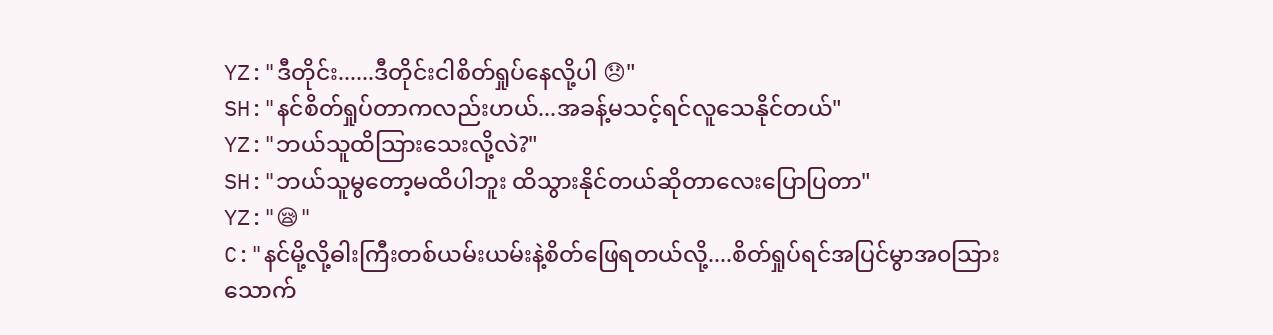YZ:"ဒီတိုင်း......ဒီတိုင်းငါစိတ်ရှုပ်နေလို့ပါ 😞"
SH:"နင်စိတ်ရှုပ်တာကလည်းဟယ်...အခန့်မသင့်ရင်လူသေနိုင်တယ်"
YZ:"ဘယ်သူထိသြားသေးလို့လဲ?"
SH:"ဘယ်သူမွတော့မထိပါဘူး ထိသွားနိုင်တယ်ဆိုတာလေးပြောပြတာ"
YZ:"😪"
C:"နင်မို့လို့ဓါးကြီးတစ်ယမ်းယမ်းနဲ့စိတ်ဖြေရတယ်လို့....စိတ်ရှုပ်ရင်အပြင်မွာအ၀သြားသောက်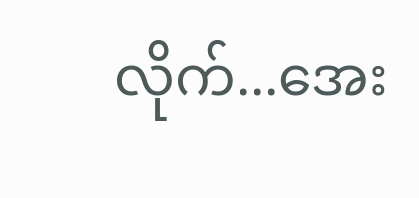လိုက်...အေး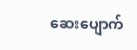ဆေးပျောက်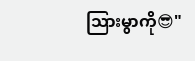သြားမွာကို😎"